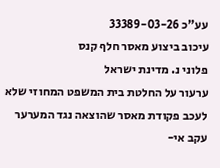עע"כ 33389-03-26
עיכוב ביצוע מאסר חלף קנס
פלוני נ. מדינת ישראל
ערעור על החלטת בית המשפט המחוזי שלא לעכב פקודת מאסר שהוצאה נגד המערער עקב אי-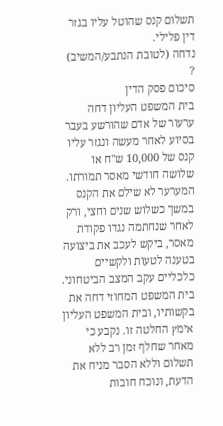תשלום קנס שהוטל עליו בגזר דין פלילי.
נדחה (לטובת הנתבע/המשיב)
?
סיכום פסק הדין
בית המשפט העליון דחה ערעור של אדם שהורשע בעבר בסיוע לאחר מעשה ונגזר עליו קנס של 10,000 ש"ח או שלושה חודשי מאסר תמורתו. המערער לא שילם את הקנס במשך כשלוש שנים וחצי, ורק לאחר שנחתמה נגדו פקודת מאסר, ביקש לעכב את ביצועה בטענה לטעות ולקשיים כלכליים עקב המצב הביטחוני. בית המשפט המחוזי דחה את בקשותיו, ובית המשפט העליון אימץ החלטה זו. נקבע כי מאחר שחלף זמן רב ללא תשלום וללא הסבר מניח את הדעת, ונוכח חובות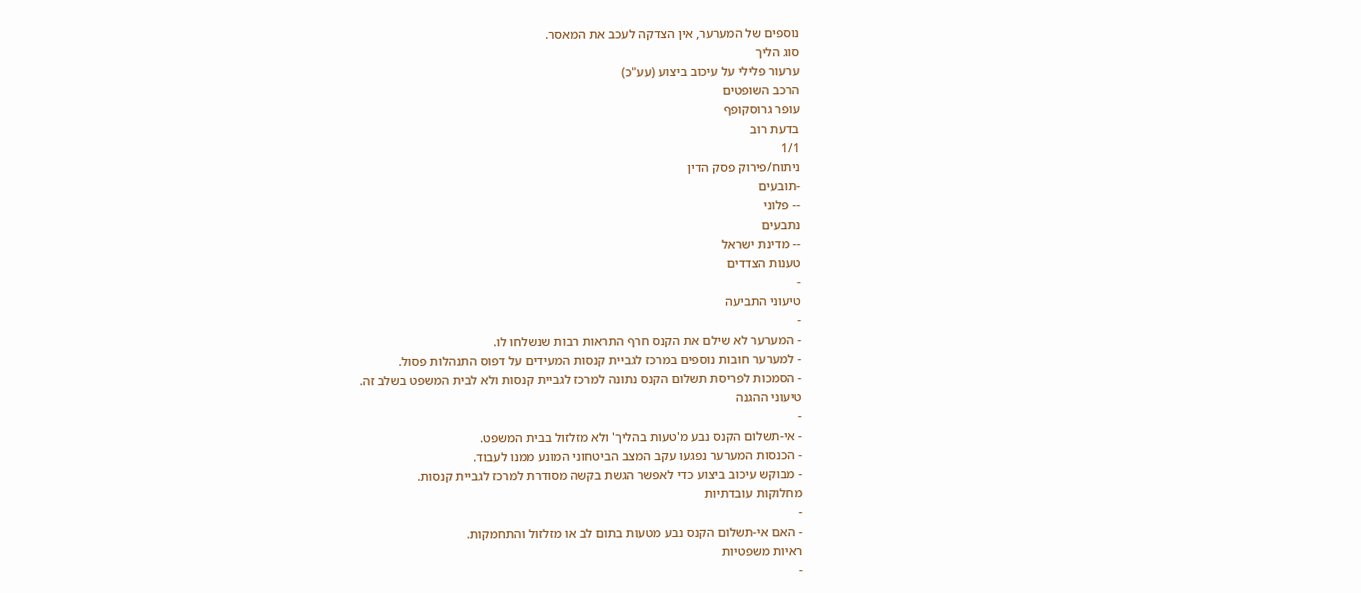נוספים של המערער, אין הצדקה לעכב את המאסר.
סוג הליך
ערעור פלילי על עיכוב ביצוע (עע"כ)
הרכב השופטים
עופר גרוסקופף
בדעת רוב
1/1
ניתוח/פירוק פסק הדין
-תובעים
-- פלוני
נתבעים
-- מדינת ישראל
טענות הצדדים
-
טיעוני התביעה
-
- המערער לא שילם את הקנס חרף התראות רבות שנשלחו לו.
- למערער חובות נוספים במרכז לגביית קנסות המעידים על דפוס התנהלות פסול.
- הסמכות לפריסת תשלום הקנס נתונה למרכז לגביית קנסות ולא לבית המשפט בשלב זה.
טיעוני ההגנה
-
- אי-תשלום הקנס נבע מ'טעות בהליך' ולא מזלזול בבית המשפט.
- הכנסות המערער נפגעו עקב המצב הביטחוני המונע ממנו לעבוד.
- מבוקש עיכוב ביצוע כדי לאפשר הגשת בקשה מסודרת למרכז לגביית קנסות.
מחלוקות עובדתיות
-
- האם אי-תשלום הקנס נבע מטעות בתום לב או מזלזול והתחמקות.
ראיות משפטיות
-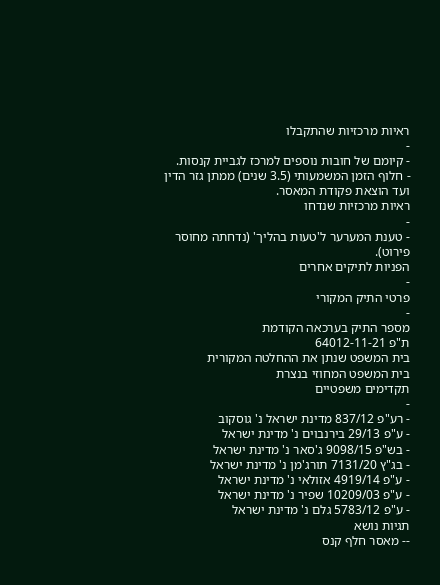ראיות מרכזיות שהתקבלו
-
- קיומם של חובות נוספים למרכז לגביית קנסות.
- חלוף הזמן המשמעותי (3.5 שנים) ממתן גזר הדין ועד הוצאת פקודת המאסר.
ראיות מרכזיות שנדחו
-
- טענת המערער ל'טעות בהליך' (נדחתה מחוסר פירוט).
הפניות לתיקים אחרים
-
פרטי התיק המקורי
-
מספר התיק בערכאה הקודמת
ת"פ 64012-11-21
בית המשפט שנתן את ההחלטה המקורית
בית המשפט המחוזי בנצרת
תקדימים משפטיים
-
- רע"פ 837/12 מדינת ישראל נ' גוסקוב
- ע"פ 29/13 בירנבוים נ' מדינת ישראל
- בש"פ 9098/15 ג'סאר נ' מדינת ישראל
- בג"ץ 7131/20 תורג'מן נ' מדינת ישראל
- ע"פ 4919/14 אזולאי נ' מדינת ישראל
- ע"פ 10209/03 שפיר נ' מדינת ישראל
- ע"פ 5783/12 גלם נ' מדינת ישראל
תגיות נושא
-- מאסר חלף קנס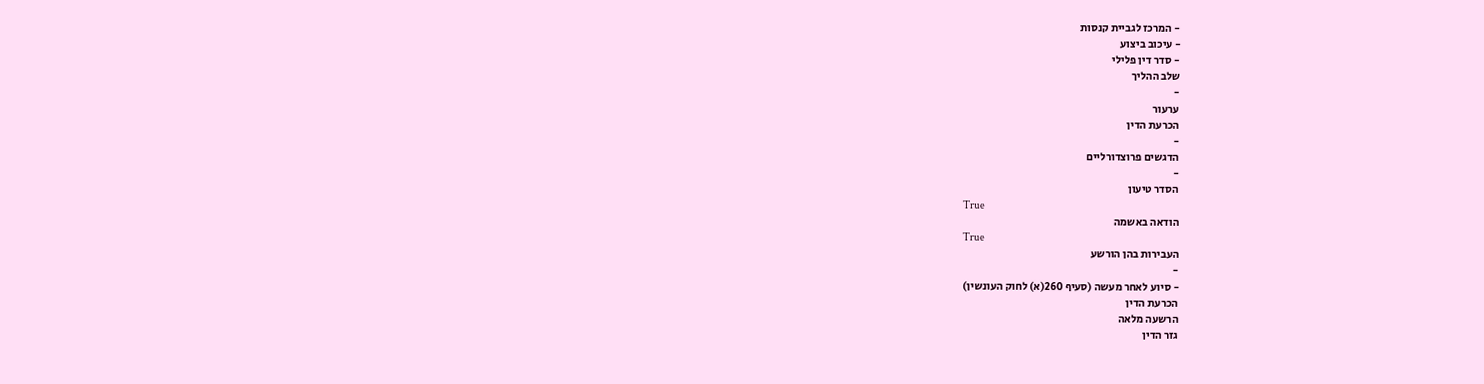- המרכז לגביית קנסות
- עיכוב ביצוע
- סדר דין פלילי
שלב ההליך
-
ערעור
הכרעת הדין
-
הדגשים פרוצדורליים
-
הסדר טיעון
True
הודאה באשמה
True
העבירות בהן הורשע
-
- סיוע לאחר מעשה (סעיף 260(א) לחוק העונשין)
הכרעת הדין
הרשעה מלאה
גזר הדין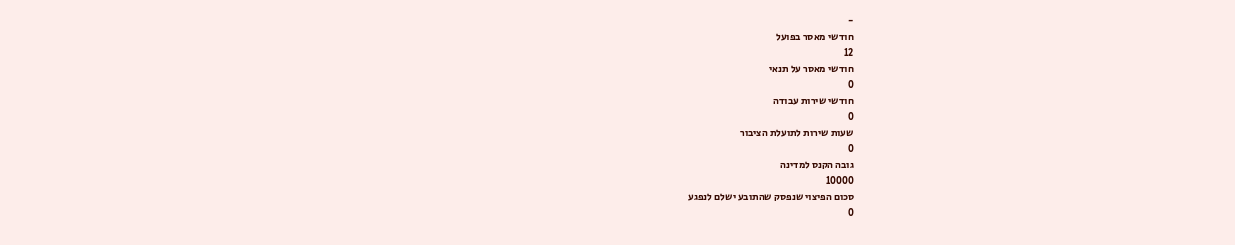-
חודשי מאסר בפועל
12
חודשי מאסר על תנאי
0
חודשי שירות עבודה
0
שעות שירות לתועלת הציבור
0
גובה הקנס למדינה
10000
סכום הפיצוי שנפסק שהתובע ישלם לנפגע
0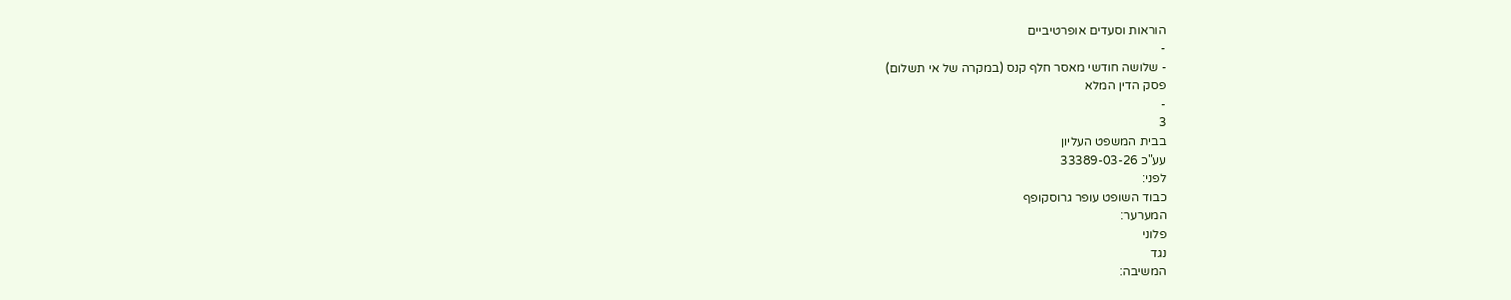הוראות וסעדים אופרטיביים
-
- שלושה חודשי מאסר חלף קנס (במקרה של אי תשלום)
פסק הדין המלא
-
3
בבית המשפט העליון
עע"כ 33389-03-26
לפני:
כבוד השופט עופר גרוסקופף
המערער:
פלוני
נגד
המשיבה: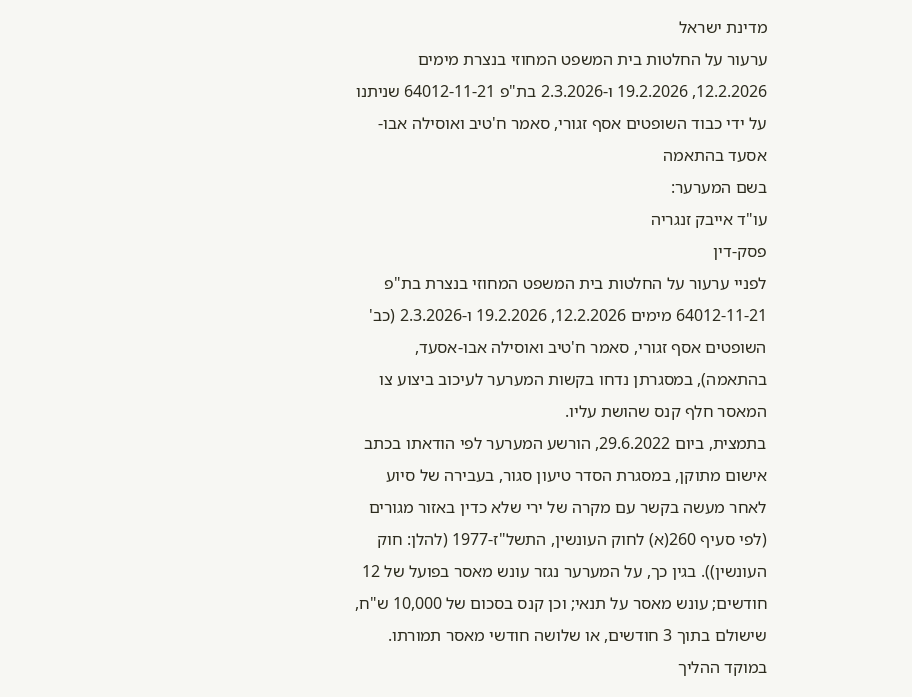מדינת ישראל
ערעור על החלטות בית המשפט המחוזי בנצרת מימים 12.2.2026, 19.2.2026 ו-2.3.2026 בת"פ 64012-11-21 שניתנו על ידי כבוד השופטים אסף זגורי, סאמר ח'טיב ואוסילה אבו-אסעד בהתאמה
בשם המערער:
עו"ד אייבק זנגריה
פסק-דין
לפניי ערעור על החלטות בית המשפט המחוזי בנצרת בת"פ 64012-11-21 מימים 12.2.2026, 19.2.2026 ו-2.3.2026 (כב' השופטים אסף זגורי, סאמר ח'טיב ואוסילה אבו-אסעד, בהתאמה), במסגרתן נדחו בקשות המערער לעיכוב ביצוע צו המאסר חלף קנס שהושת עליו.
בתמצית, ביום 29.6.2022, הורשע המערער לפי הודאתו בכתב אישום מתוקן, במסגרת הסדר טיעון סגור, בעבירה של סיוע לאחר מעשה בקשר עם מקרה של ירי שלא כדין באזור מגורים (לפי סעיף 260(א) לחוק העונשין, התשל"ז-1977 (להלן: חוק העונשין)). בגין כך, על המערער נגזר עונש מאסר בפועל של 12 חודשים; עונש מאסר על תנאי; וכן קנס בסכום של 10,000 ש"ח, שישולם בתוך 3 חודשים, או שלושה חודשי מאסר תמורתו. במוקד ההליך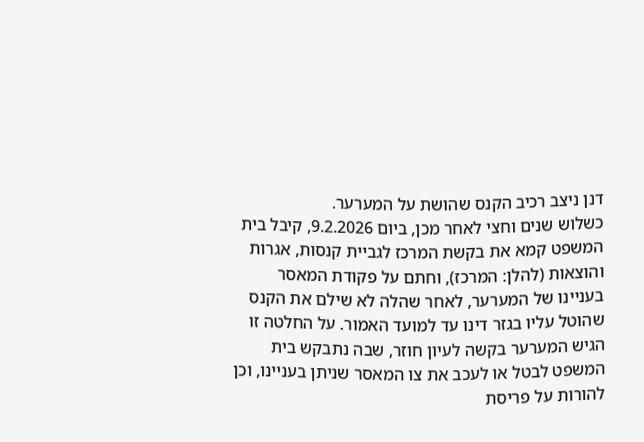דנן ניצב רכיב הקנס שהושת על המערער.
כשלוש שנים וחצי לאחר מכן, ביום 9.2.2026, קיבל בית המשפט קמא את בקשת המרכז לגביית קנסות, אגרות והוצאות (להלן: המרכז), וחתם על פקודת המאסר בעניינו של המערער, לאחר שהלה לא שילם את הקנס שהוטל עליו בגזר דינו עד למועד האמור. על החלטה זו הגיש המערער בקשה לעיון חוזר, שבה נתבקש בית המשפט לבטל או לעכב את צו המאסר שניתן בעניינו, וכן להורות על פריסת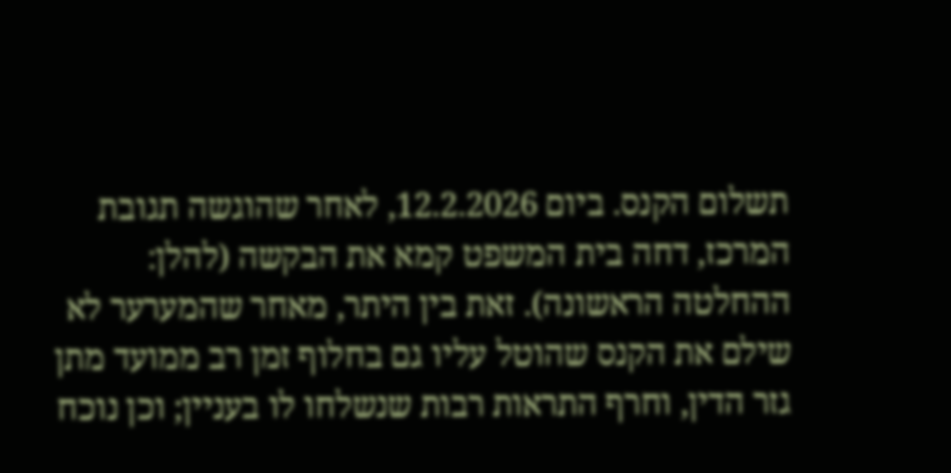תשלום הקנס. ביום 12.2.2026, לאחר שהוגשה תגובת המרכז, דחה בית המשפט קמא את הבקשה (להלן: ההחלטה הראשונה). זאת בין היתר, מאחר שהמערער לא שילם את הקנס שהוטל עליו גם בחלוף זמן רב ממועד מתן גזר הדין, וחרף התראות רבות שנשלחו לו בעניין; וכן נוכח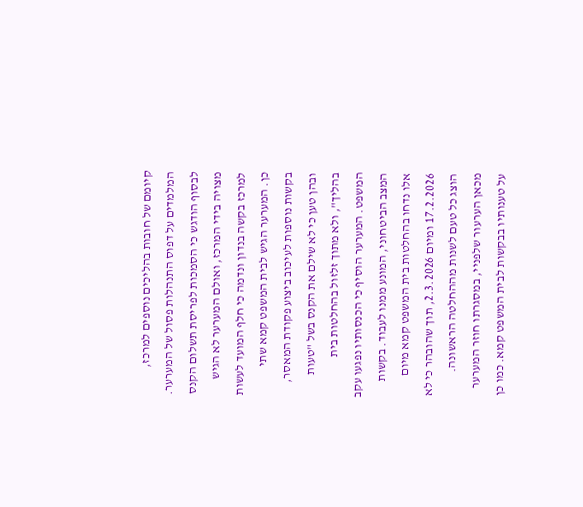קיומם של חובות בהליכים נוספים למרכז, המלמדים על דפוס התנהלות פסול של המערער. לבסוף הודגש כי הסמכות לפריסת תשלום הקנס מצויה בידי המרכז, ואולם המערער לא הגיש למרכז בקשה בנדון ונדמה כי חלף המועד לעשות כן. המערער הגיש לבית המשפט קמא שתי בקשות נוספות לעיכוב ביצוע פקודת המאסר, ובהן טען כי לא שילם את הקנס בשל "טעות בהליך", ולא מתוך זלזול בהחלטות בית המשפט. המערער הוסיף כי הכנסותיו נפגעו עקב המצב הביטחוני, המונע ממנו לעבוד. בקשות אלו נדחו בהחלטות בית המשפט קמא מיום 17.2.2026 ומיום 2.3.2026, תוך שהובהר כי לא הוצג כל טעם לשנות מההחלטה הראשונה.
מכאן הערעור שלפניי, במסגרתו חוזר המערער על טענותיו בבקשות לבית המשפט קמא. כמו כן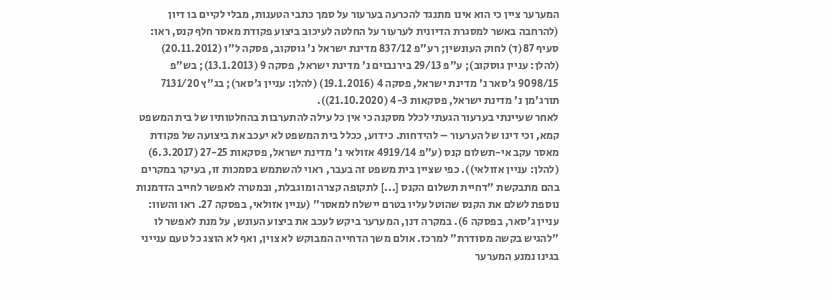המערער ציין כי הוא אינו מתנגד להכרעה בערעור על סמך כתבי הטענות, מבלי לקיים בו דיון (להרחבה באשר למסגרת הדיונית לערעור על החלטה לעיכוב ביצוע פקודת מאסר חלף קנס, ראו: סעיף 87(ד) לחוק העונשין; רע"פ 837/12 מדינת ישראל נ' גוסקוב, פסקה ל"ו (20.11.2012) (להלן: עניין גוסקוב); ע"פ 29/13 בירנבוים נ' מדינת ישראל, פסקה 9 (13.1.2013); בש"פ 9098/15 ג'סאר נ' מדינת ישראל, פסקה 4 (19.1.2016) (להלן: עניין ג'סאר); בג"ץ 7131/20 תורג'מן נ' מדינת ישראל, פסקאות 4-3 (21.10.2020)).
לאחר שעיינתי בערעור הגעתי לכלל מסקנה כי אין כל עילה להתערבות בהחלטותיו של בית המשפט קמא, וכי דינו של הערעור – להידחות. כידוע, ככלל בית המשפט לא יעכב את ביצועה של פקודת מאסר עקב אי-תשלום קנס (ע"פ 4919/14 אזולאי נ' מדינת ישראל, פסקאות 27-25 (6.3.2017) (להלן: עניין אזולאי)). כפי שציין בית משפט זה בעבר, ראוי להשתמש בסמכות זו, בעיקר במקרים בהם מתבקשת "דחיית תשלום הקנס [...] לתקופה קצרה ומוגבלת, ובמטרה לאפשר לחייב הזדמנות נוספת לשלם את הקנס שהוטל עליו בטרם יישלח למאסר" (עניין אזולאי, בפסקה 27. ראו והשוו: עניין ג'סאר, בפסקה 6). במקרה דנן, המערער ביקש לעכב את ביצוע העונש, על מנת לאפשר לו "להגיש בקשה מסודרת" למרכז. אולם משך הדחייה המבוקש לא צוין, ואף לא הוצג כל טעם ענייני בגינו נמנע המערער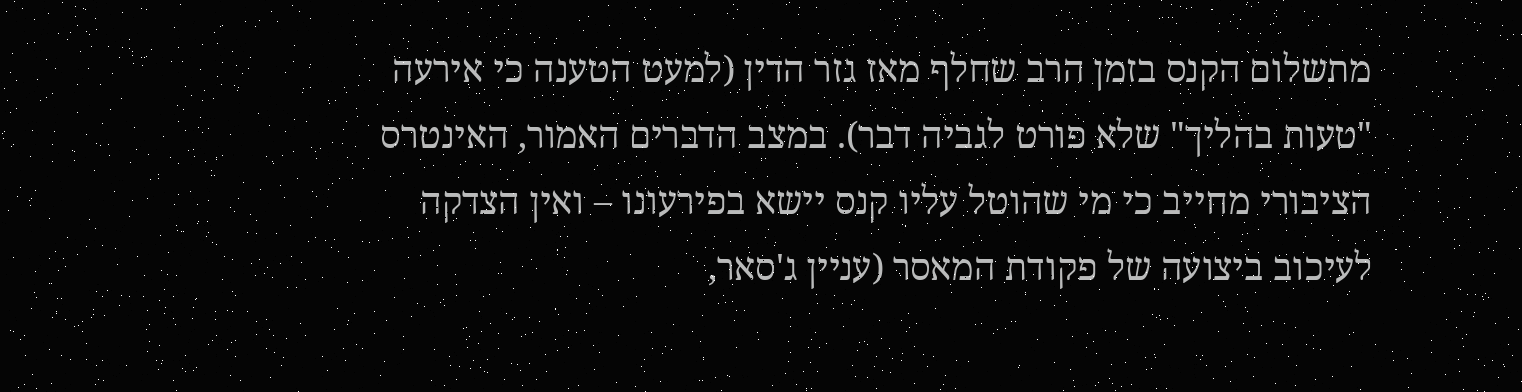מתשלום הקנס בזמן הרב שחלף מאז גזר הדין (למעט הטענה כי אירעה "טעות בהליך" שלא פורט לגביה דבר). במצב הדברים האמור, האינטרס הציבורי מחייב כי מי שהוטל עליו קנס יישא בפירעונו – ואין הצדקה לעיכוב ביצועה של פקודת המאסר (עניין ג'סאר,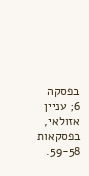בפסקה 6; עניין אזולאי, בפסקאות 59-58.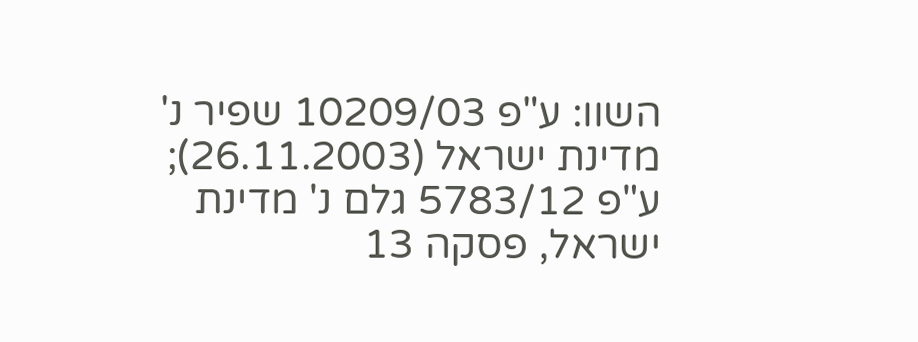השוו: ע"פ 10209/03 שפיר נ' מדינת ישראל (26.11.2003); ע"פ 5783/12 גלם נ' מדינת ישראל, פסקה 13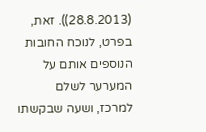(28.8.2013)). זאת, בפרט, לנוכח החובות הנוספים אותם על המערער לשלם למרכז, ושעה שבקשתו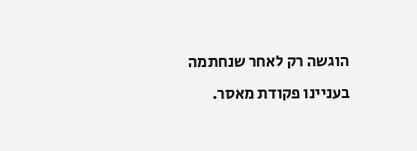הוגשה רק לאחר שנחתמה בעניינו פקודת מאסר.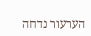הערעור נדחה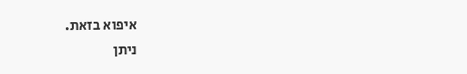איפוא בזאת.
ניתן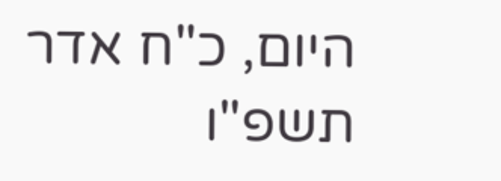היום, כ"ח אדר תשפ"ו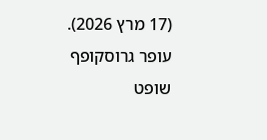(17 מרץ 2026).
עופר גרוסקופף
שופט